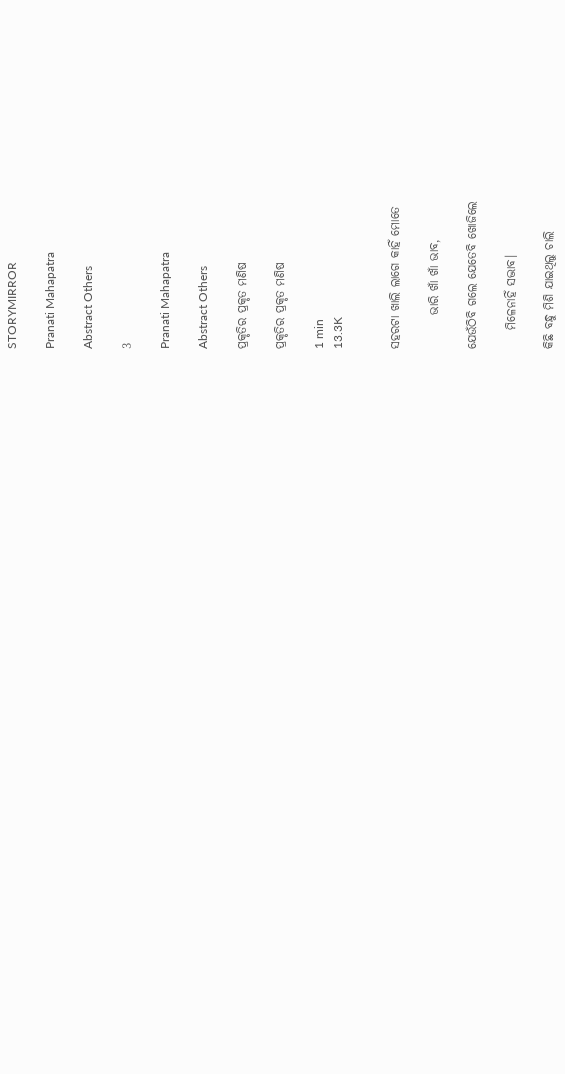STORYMIRROR

Pranati Mahapatra

Abstract Others

3

Pranati Mahapatra

Abstract Others

ପ୍ରକୃତିର ପ୍ରକୃତ ମଣିଷ

ପ୍ରକୃତିର ପ୍ରକୃତ ମଣିଷ

1 min
13.3K


ସହରଟା ଖାଲି ଲାଗେ କାହିଁ ମୋତେ

       ଭାରି ଖାଁ ଖାଁ ଭାବ,

ଯେଉଁଠିବି ଗଲେ ଯେତେବି ଖୋଜିଲେ

    ମିଳେନାହିଁ ସଦ୍ଭାବ।

କିଛି ବନ୍ଧୁ ମିଶି ଯାଇଥିଲୁ ଚାଲି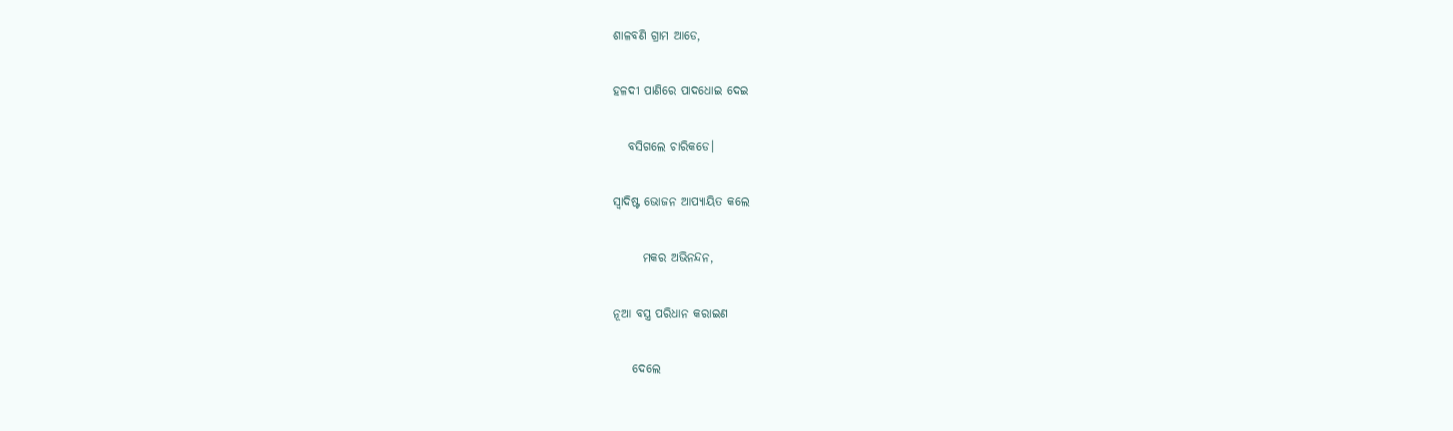ଶାଳବଣି ଗ୍ରାମ ଆଡେ,

ହଳଦୀ ପାଣିରେ ପାଦଧୋଇ ଦେଇ

   ବସିଗଲେ ଚାରିକଡେ।

ସ୍ଵାଦିଷ୍ଟ ଭୋଜନ ଆପ୍ୟାୟିତ କଲେ

      ମକର ଅଭିନନ୍ଦନ,

ନୂଆ ବସ୍ତ୍ର ପରିଧାନ କରାଇଣ

    ଦେଲେ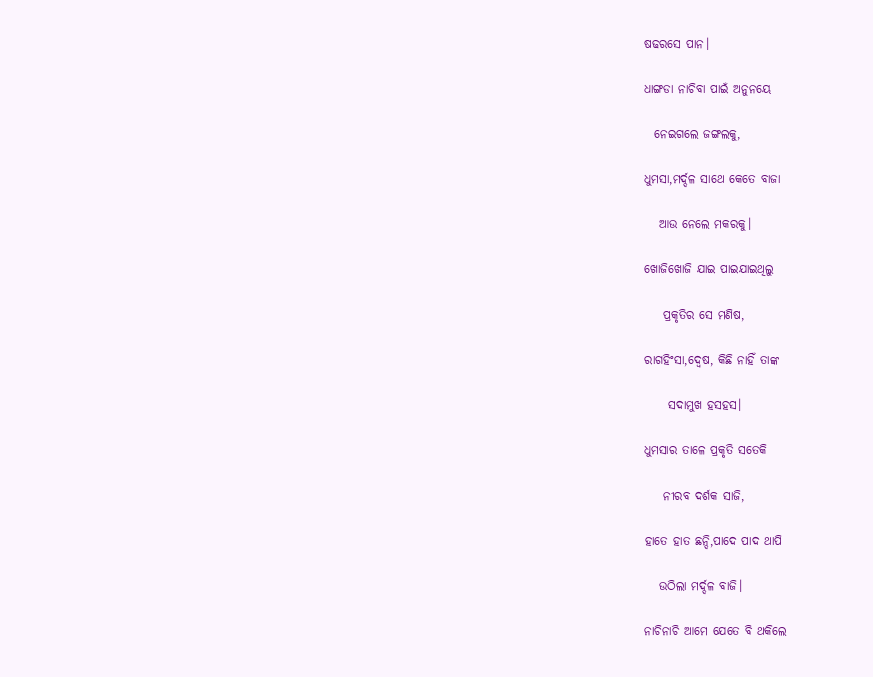ଷଢରସେ ପାନ।

ଧାଙ୍ଗଡା ନାଚିବା ପାଇଁ ଅନୁନୟେ

  ନେଇଗଲେ ଜଙ୍ଗଲକୁ,

ଧୁମସା,ମର୍ଦ୍ଦଳ ସାଥେ କେତେ ବାଜା

   ଆଉ ନେଲେ ମକରକୁ।

ଖୋଜିଖୋଜି ଯାଇ ପାଇଯାଇଥିଲୁ

    ପ୍ରକୃତିର ସେ ମଣିଷ,

ରାଗହିଂସା,ଦ୍ଵେଷ, କିଛି ନାହିଁ ତାଙ୍କ

     ସଦାମୁଖ ହସହସ।

ଧୁମସାର ତାଳେ ପ୍ରକୃତି ସତେକି

    ନୀରବ ଦର୍ଶକ ସାଜି,

ହାତେ ହାତ ଛନ୍ଦି,ପାଦେ ପାଦ ଥାପି

   ଉଠିଲା ମର୍ଦ୍ଦଳ ବାଜି।

ନାଚିନାଚି ଆମେ ଯେତେ ବି ଥକିଲେ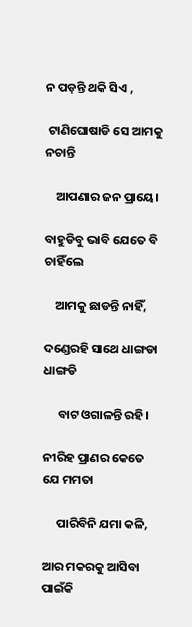ନ ପଡ଼ନ୍ତି ଥକି ସିଏ ,

 ଟାଣିଘୋଷାଡି ସେ ଆମକୁ ନଚାନ୍ତି

    ଆପଣାର ଜନ ପ୍ରାୟେ।

ବାହୁଡିବୁ ଭାବି ଯେତେ ବି ଚାହିଁଲେ

    ଆମକୁ ଛାଡନ୍ତି ନାହିଁ,

ଦଣ୍ଡେରହି ସାଥେ ଧାଙ୍ଗଡା ଧାଙ୍ଗଡି

     ବାଟ ଓଗାଳନ୍ତି ରହି।

ନୀରିହ ପ୍ରାଣର କେତେ ଯେ ମମତା

     ପାରିବିନି ଯମା କଳି,

ଆର ମକରକୁ ଆସିବା ପାଇଁକି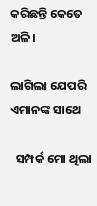କରିଛନ୍ତି କେତେ ଅଳି।

ଲାଗିଲା ଯେପରି ଏମାନଙ୍କ ସାଥେ

  ସମ୍ପର୍କ ମୋ ଥିଲା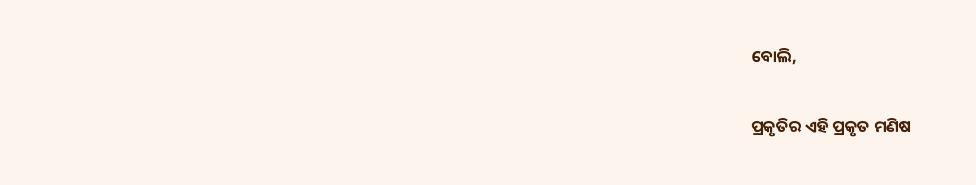ବୋଲି,

ପ୍ରକୃତିର ଏହି ପ୍ରକୃତ ମଣିଷ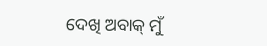ଦେଖି ଅବାକ୍ ମୁଁ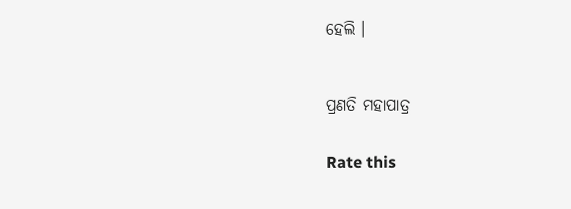ହେଲି ।



ପ୍ରଣତି ମହାପାତ୍ର


Rate this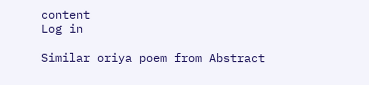content
Log in

Similar oriya poem from Abstract